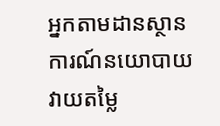អ្នកតាមដានស្ថានការណ៍នយោបាយវាយតម្លៃ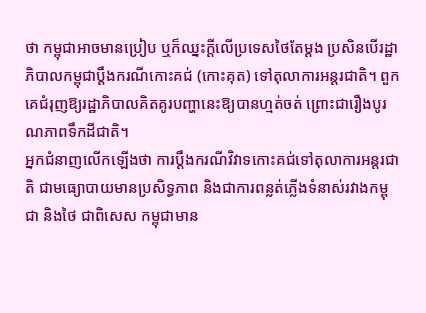ថា កម្ពុជាអាចមានប្រៀប ឬក៏ឈ្នះក្ដីលើប្រទេសថៃតែម្ដង ប្រសិនបើរដ្ឋាភិបាលកម្ពុជាប្ដឹងករណីកោះគជ់ (កោះគុត) ទៅតុលាការអន្តរជាតិ។ ពួកគេជំរុញឱ្យរដ្ឋាភិបាលគិតគូរបញ្ហានេះឱ្យបានហ្មត់ចត់ ព្រោះជារឿងបូរណភាពទឹកដីជាតិ។
អ្នកជំនាញលើកឡើងថា ការប្ដឹងករណីវិវាទកោះគជ់ទៅតុលាការអន្តរជាតិ ជាមធ្យោបាយមានប្រសិទ្ធភាព និងជាការពន្លត់ភ្លើងទំនាស់រវាងកម្ពុជា និងថៃ ជាពិសេស កម្ពុជាមាន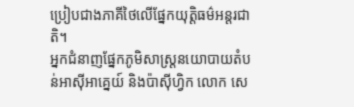ប្រៀបជាងភាគីថៃលើផ្នែកយុត្តិធម៌អន្តរជាតិ។
អ្នកជំនាញផ្នែកភូមិសាស្ត្រនយោបាយតំបន់អាស៊ីអាគ្នេយ៍ និងប៉ាស៊ីហ្វិក លោក សេ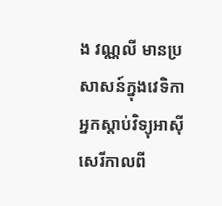ង វណ្ណលី មានប្រសាសន៍ក្នុងវេទិកាអ្នកស្ដាប់វិទ្យុអាស៊ីសេរីកាលពី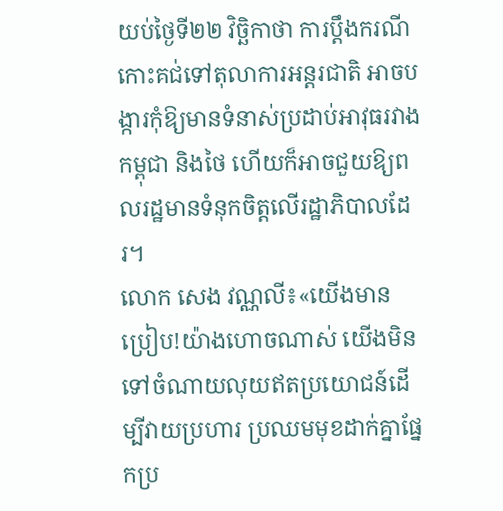យប់ថ្ងៃទី២២ វិច្ឆិកាថា ការប្ដឹងករណីកោះគជ់ទៅតុលាការអន្តរជាតិ អាចបង្ការកុំឱ្យមានទំនាស់ប្រដាប់អាវុធរវាងកម្ពុជា និងថៃ ហើយក៏អាចជួយឱ្យពលរដ្ឋមានទំនុកចិត្តលើរដ្ឋាភិបាលដែរ។
លោក សេង វណ្ណលី៖«យើងមានប្រៀប!យ៉ាងហោចណាស់ យើងមិនទៅចំណាយលុយឥតប្រយោជន៍ដើម្បីវាយប្រហារ ប្រឈមមុខដាក់គ្នាផ្នែកប្រ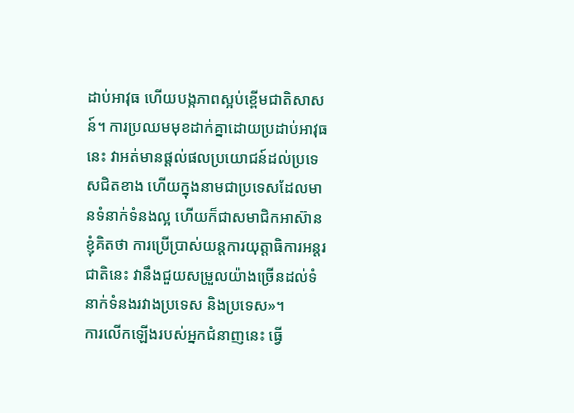ដាប់អាវុធ ហើយបង្កភាពស្អប់ខ្ពើមជាតិសាសន៍។ ការប្រឈមមុខដាក់គ្នាដោយប្រដាប់អាវុធនេះ វាអត់មានផ្ដល់ផលប្រយោជន៍ដល់ប្រទេសជិតខាង ហើយក្នុងនាមជាប្រទេសដែលមានទំនាក់ទំនងល្អ ហើយក៏ជាសមាជិកអាស៊ាន ខ្ញុំគិតថា ការប្រើប្រាស់យន្តការយុត្តាធិការអន្តរជាតិនេះ វានឹងជួយសម្រួលយ៉ាងច្រើនដល់ទំនាក់ទំនងរវាងប្រទេស និងប្រទេស»។
ការលើកឡើងរបស់អ្នកជំនាញនេះ ធ្វើ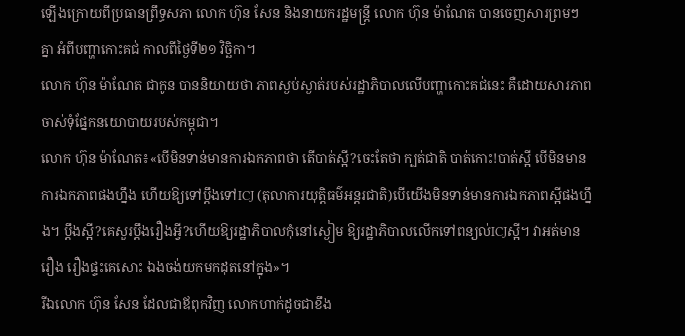ឡើងក្រោយពីប្រធានព្រឹទ្ធសភា លោក ហ៊ុន សែន និងនាយករដ្ឋមន្ត្រី លោក ហ៊ុន ម៉ាណែត បានចេញសារព្រមៗ គ្នា អំពីបញ្ហាកោះគជ់ កាលពីថ្ងៃទី២១ វិច្ឆិកា។
លោក ហ៊ុន ម៉ាណែត ជាកូន បាននិយាយថា ភាពស្ងប់ស្ងាត់របស់រដ្ឋាភិបាលលើបញ្ហាកោះគជ់នេះ គឺដោយសារភាពចាស់ទុំផ្នែកនយោបាយរបស់កម្ពុជា។
លោក ហ៊ុន ម៉ាណែត៖«បើមិនទាន់មានការឯកភាពថា តើបាត់ស្អី?ចេះតែថា ក្បត់ជាតិ បាត់កោះ!បាត់ស្អី បើមិនមានការឯកភាពផងហ្នឹង ហើយឱ្យទៅប្ដឹងទៅICJ (តុលាការយុត្តិធម៌អន្តរជាតិ)បើយើងមិនទាន់មានការឯកភាពស្អីផងហ្នឹង។ ប្ដឹងស្អី?គេសួរប្ដឹងរឿងអ្វី?ហើយឱ្យរដ្ឋាភិបាលកុំនៅស្ងៀម ឱ្យរដ្ឋាភិបាលលើកទៅពន្យល់ICJស្អី។ វាអត់មានរឿង រឿងផ្ទះគេសោះ ឯងចង់យកមកដុតនៅក្នុង»។
រីឯលោក ហ៊ុន សែន ដែលជាឪពុកវិញ លោកហាក់ដូចជាខឹង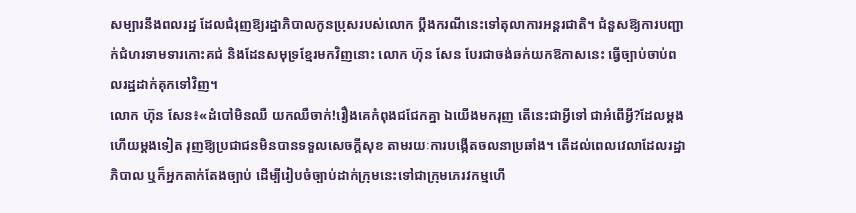សម្បារនឹងពលរដ្ឋ ដែលជំរុញឱ្យរដ្ឋាភិបាលកូនប្រុសរបស់លោក ប្ដឹងករណីនេះទៅតុលាការអន្តរជាតិ។ ជំនួសឱ្យការបញ្ជាក់ជំហរទាមទារកោះគជ់ និងដែនសមុទ្រខ្មែរមកវិញនោះ លោក ហ៊ុន សែន បែរជាចង់ឆក់យកឱកាសនេះ ធ្វើច្បាប់ចាប់ពលរដ្ឋដាក់គុកទៅវិញ។
លោក ហ៊ុន សែន៖«ដំបៅមិនឈឺ យកឈឺចាក់!រឿងគេកំពុងជជែកគ្នា ឯយើងមករុញ តើនេះជាអ្វីទៅ ជាអំពើអ្វី?ដែលម្ដងហើយម្ដងទៀត រុញឱ្យប្រជាជនមិនបានទទួលសេចក្ដីសុខ តាមរយៈការបង្កើតចលនាប្រឆាំង។ តើដល់ពេលវេលាដែលរដ្ឋាភិបាល ឬក៏អ្នកតាក់តែងច្បាប់ ដើម្បីរៀបចំច្បាប់ដាក់ក្រុមនេះទៅជាក្រុមភេរវកម្មហើ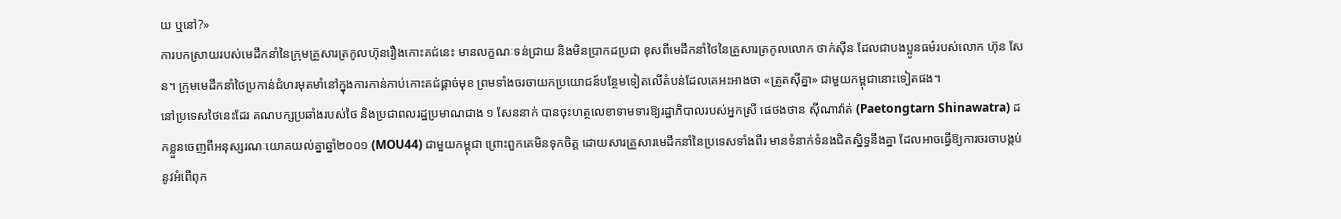យ ឬនៅ?»
ការបកស្រាយរបស់មេដឹកនាំនៃក្រុមគ្រួសារត្រកូលហ៊ុនរឿងកោះគជ់នេះ មានលក្ខណៈទន់ជ្រាយ និងមិនប្រាកដប្រជា ខុសពីមេដឹកនាំថៃនៃគ្រួសារត្រកូលលោក ថាក់ស៊ីន ដែលជាបងប្អូនធម៌របស់លោក ហ៊ុន សែន។ ក្រុមមេដឹកនាំថៃប្រកាន់ជំហរមុតមាំនៅក្នុងការកាន់កាប់កោះគជ់ផ្ដាច់មុខ ព្រមទាំងចរចាយកប្រយោជន៍បន្ថែមទៀតលើតំបន់ដែលគេអះអាងថា «ត្រួតស៊ីគ្នា» ជាមួយកម្ពុជានោះទៀតផង។
នៅប្រទេសថៃនេះដែរ គណបក្សប្រឆាំងរបស់ថៃ និងប្រជាពលរដ្ឋប្រមាណជាង ១ សែននាក់ បានចុះហត្ថលេខាទាមទារឱ្យរដ្ឋាភិបាលរបស់អ្នកស្រី ផេថងថាន ស៊ីណាវ៉ាត់ (Paetongtarn Shinawatra) ដកខ្លួនចេញពីអនុស្សរណៈយោគយល់គ្នាឆ្នាំ២០០១ (MOU44) ជាមួយកម្ពុជា ព្រោះពួកគេមិនទុកចិត្ត ដោយសារគ្រួសារមេដឹកនាំនៃប្រទេសទាំងពីរ មានទំនាក់ទំនងជិតស្និទ្ធនឹងគ្នា ដែលអាចធ្វើឱ្យការចរចាបង្កប់នូវអំពើពុក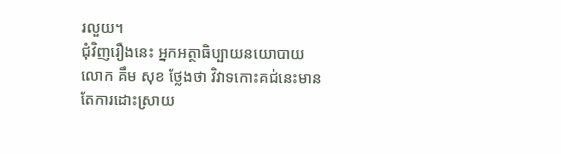រលួយ។
ជុំវិញរឿងនេះ អ្នកអត្ថាធិប្បាយនយោបាយ លោក គឹម សុខ ថ្លែងថា វិវាទកោះគជ់នេះមានតែការដោះស្រាយ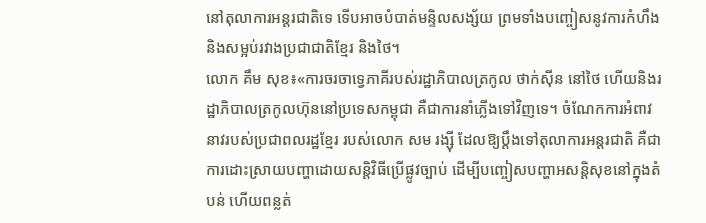នៅតុលាការអន្តរជាតិទេ ទើបអាចបំបាត់មន្ទិលសង្ស័យ ព្រមទាំងបញ្ចៀសនូវការកំហឹង និងសម្អប់រវាងប្រជាជាតិខ្មែរ និងថៃ។
លោក គឹម សុខ៖«ការចរចាទ្វេភាគីរបស់រដ្ឋាភិបាលត្រកូល ថាក់ស៊ីន នៅថៃ ហើយនិងរដ្ឋាភិបាលត្រកូលហ៊ុននៅប្រទេសកម្ពុជា គឺជាការនាំភ្លើងទៅវិញទេ។ ចំណែកការអំពាវនាវរបស់ប្រជាពលរដ្ឋខ្មែរ របស់លោក សម រង្ស៊ី ដែលឱ្យប្ដឹងទៅតុលាការអន្តរជាតិ គឺជាការដោះស្រាយបញ្ហាដោយសន្តិវិធីប្រើផ្លូវច្បាប់ ដើម្បីបញ្ចៀសបញ្ហាអសន្តិសុខនៅក្នុងតំបន់ ហើយពន្លត់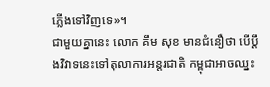ភ្លើងទៅវិញទេ»។
ជាមួយគ្នានេះ លោក គឹម សុខ មានជំនឿថា បើប្ដឹងវិវាទនេះទៅតុលាការអន្តរជាតិ កម្ពុជាអាចឈ្នះ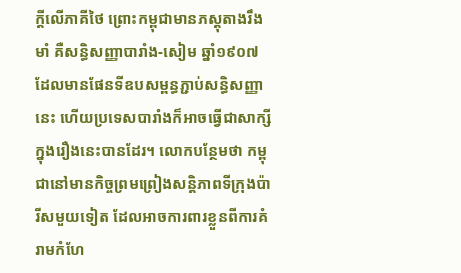ក្ដីលើភាគីថៃ ព្រោះកម្ពុជាមានភស្តុតាងរឹងមាំ គឺសន្ធិសញ្ញាបារាំង-សៀម ឆ្នាំ១៩០៧ ដែលមានផែនទីឧបសម្ពន្ធភ្ជាប់សន្ធិសញ្ញានេះ ហើយប្រទេសបារាំងក៏អាចធ្វើជាសាក្សីក្នុងរឿងនេះបានដែរ។ លោកបន្ថែមថា កម្ពុជានៅមានកិច្ចព្រមព្រៀងសន្តិភាពទីក្រុងប៉ារីសមួយទៀត ដែលអាចការពារខ្លួនពីការគំរាមកំហែ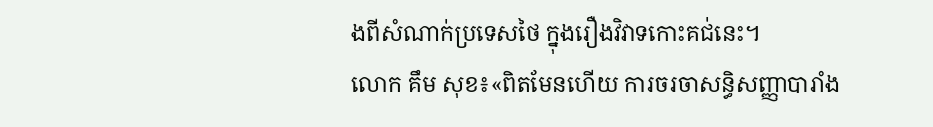ងពីសំណាក់ប្រទេសថៃ ក្នុងរឿងវិវាទកោះគជ់នេះ។
លោក គឹម សុខ៖«ពិតមែនហើយ ការចរចាសន្ធិសញ្ញាបារាំង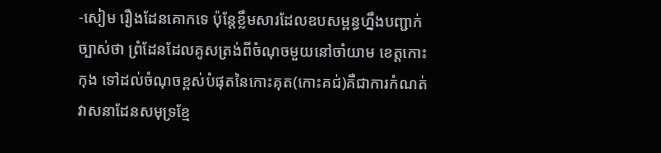-សៀម រឿងដែនគោកទេ ប៉ុន្តែខ្លឹមសារដែលឧបសម្ពន្ធហ្នឹងបញ្ជាក់ច្បាស់ថា ព្រំដែនដែលគូសត្រង់ពីចំណុចមួយនៅចាំយាម ខេត្តកោះកុង ទៅដល់ចំណុចខ្ពស់បំផុតនៃកោះគុត(កោះគជ់)គឺជាការកំណត់វាសនាដែនសមុទ្រខ្មែ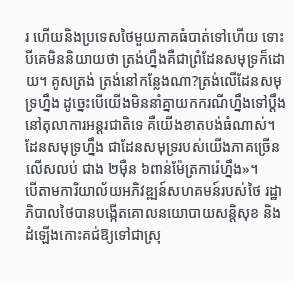រ ហើយនិងប្រទេសថៃមួយភាគធំបាត់ទៅហើយ ទោះបីគេមិននិយាយថា ត្រង់ហ្នឹងគឺជាព្រំដែនសមុទ្រក៏ដោយ។ គូសត្រង់ ត្រង់នៅកន្លែងណា?ត្រង់លើដែនសមុទ្រហ្នឹង ដូច្នេះបើយើងមិននាំគ្នាយកករណីហ្នឹងទៅប្ដឹងនៅតុលាការអន្តរជាតិទេ គឺយើងខាតបង់ធំណាស់។ ដែនសមុទ្រហ្នឹង ជាដែនសមុទ្ររបស់យើងភាគច្រើនលើសលប់ ជាង ២ម៉ឺន ៦ពាន់ម៉ែត្រការ៉េហ្នឹង»។
បើតាមការិយាល័យអភិវឌ្ឍន៍សហគមន៍របស់ថៃ រដ្ឋាភិបាលថៃបានបង្កើតគោលនយោបាយសន្តិសុខ និងដំឡើងកោះគជ់ឱ្យទៅជាស្រុ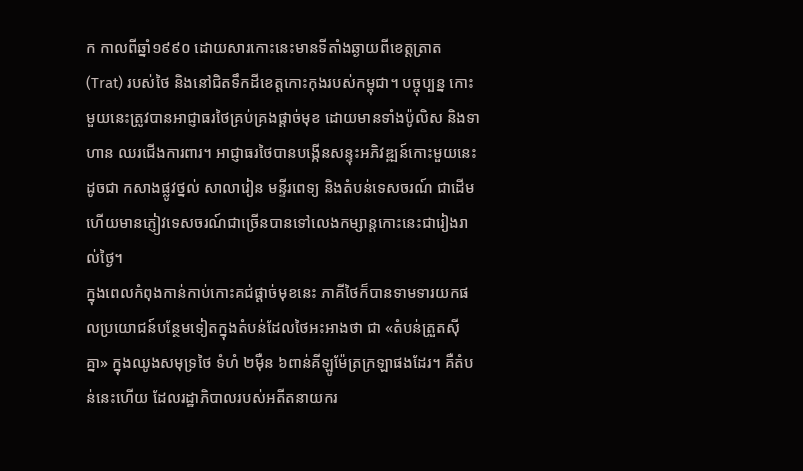ក កាលពីឆ្នាំ១៩៩០ ដោយសារកោះនេះមានទីតាំងឆ្ងាយពីខេត្តត្រាត (Trat) របស់ថៃ និងនៅជិតទឹកដីខេត្តកោះកុងរបស់កម្ពុជា។ បច្ចុប្បន្ន កោះមួយនេះត្រូវបានអាជ្ញាធរថៃគ្រប់គ្រងផ្ដាច់មុខ ដោយមានទាំងប៉ូលិស និងទាហាន ឈរជើងការពារ។ អាជ្ញាធរថៃបានបង្កើនសន្ទុះអភិវឌ្ឍន៍កោះមួយនេះ ដូចជា កសាងផ្លូវថ្នល់ សាលារៀន មន្ទីរពេទ្យ និងតំបន់ទេសចរណ៍ ជាដើម ហើយមានភ្ញៀវទេសចរណ៍ជាច្រើនបានទៅលេងកម្សាន្តកោះនេះជារៀងរាល់ថ្ងៃ។
ក្នុងពេលកំពុងកាន់កាប់កោះគជ់ផ្ដាច់មុខនេះ ភាគីថៃក៏បានទាមទារយកផលប្រយោជន៍បន្ថែមទៀតក្នុងតំបន់ដែលថៃអះអាងថា ជា «តំបន់ត្រួតស៊ីគ្នា» ក្នុងឈូងសមុទ្រថៃ ទំហំ ២ម៉ឺន ៦ពាន់គីឡូម៉ែត្រក្រឡាផងដែរ។ គឺតំបន់នេះហើយ ដែលរដ្ឋាភិបាលរបស់អតីតនាយករ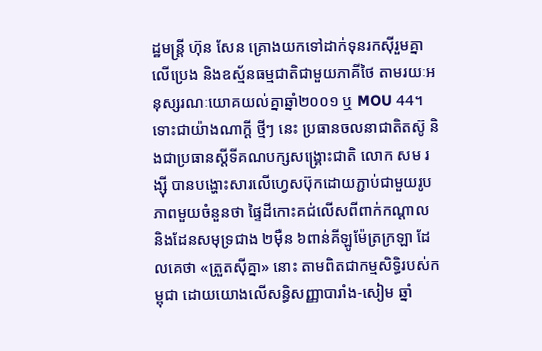ដ្ឋមន្ត្រី ហ៊ុន សែន គ្រោងយកទៅដាក់ទុនរកស៊ីរួមគ្នាលើប្រេង និងឧស្ម័នធម្មជាតិជាមួយភាគីថៃ តាមរយៈអនុស្សរណៈយោគយល់គ្នាឆ្នាំ២០០១ ឬ MOU 44។
ទោះជាយ៉ាងណាក្ដី ថ្មីៗ នេះ ប្រធានចលនាជាតិតស៊ូ និងជាប្រធានស្ដីទីគណបក្សសង្គ្រោះជាតិ លោក សម រង្ស៊ី បានបង្ហោះសារលើហ្វេសប៊ុកដោយភ្ជាប់ជាមួយរូបភាពមួយចំនួនថា ផ្ទៃដីកោះគជ់លើសពីពាក់កណ្ដាល និងដែនសមុទ្រជាង ២ម៉ឺន ៦ពាន់គីឡូម៉ែត្រក្រឡា ដែលគេថា «ត្រួតស៊ីគ្នា» នោះ តាមពិតជាកម្មសិទ្ធិរបស់កម្ពុជា ដោយយោងលើសន្ធិសញ្ញាបារាំង-សៀម ឆ្នាំ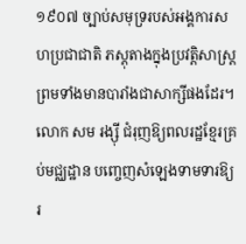១៩០៧ ច្បាប់សមុទ្ររបស់អង្គការសហប្រជាជាតិ ភស្តុតាងក្នុងប្រវត្តិសាស្ត្រ ព្រមទាំងមានបារាំងជាសាក្សីផងដែរ។ លោក សម រង្ស៊ី ជំរុញឱ្យពលរដ្ឋខ្មែរគ្រប់មជ្ឈដ្ឋាន បញ្ចេញសំឡេងទាមទារឱ្យរ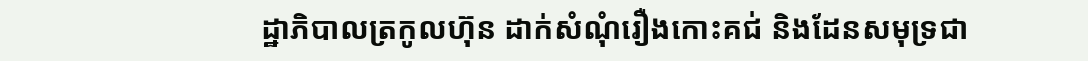ដ្ឋាភិបាលត្រកូលហ៊ុន ដាក់សំណុំរឿងកោះគជ់ និងដែនសមុទ្រជា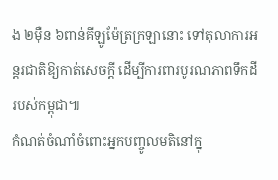ង ២ម៉ឺន ៦ពាន់គីឡូម៉ែត្រក្រឡានោះ ទៅតុលាការអន្តរជាតិឱ្យកាត់សេចក្ដី ដើម្បីការពារបូរណភាពទឹកដីរបស់កម្ពុជា៕
កំណត់ចំណាំចំពោះអ្នកបញ្ចូលមតិនៅក្នុ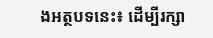ងអត្ថបទនេះ៖ ដើម្បីរក្សា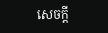សេចក្ដី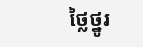ថ្លៃថ្នូរ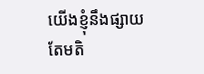យើងខ្ញុំនឹងផ្សាយតែមតិ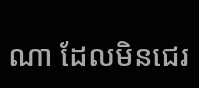ណា ដែលមិនជេរ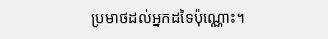ប្រមាថដល់អ្នកដទៃប៉ុណ្ណោះ។